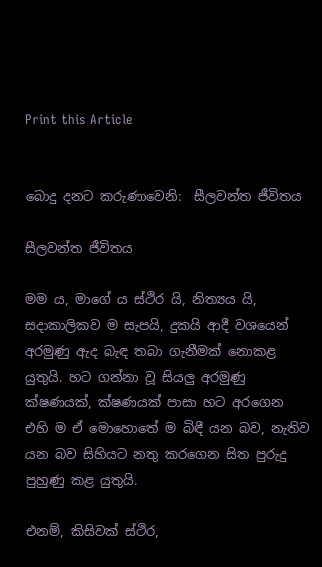Print this Article


බොදු දනට කරුණාවෙනි:  සීලවන්ත ජීවිතය

සීලවන්ත ජීවිතය

මම ය, මාගේ ය ස්ථිර යි, නිත්‍යය යි, සදාකාලිකව ම සැපයි, දුකයි ආදී වශයෙන් අරමුණු ඇද බැඳ තබා ගැනීමක් නොකළ යුතුයි. හට ගන්නා වූ සියලු අරමුණු ක්ෂණයක්, ක්ෂණයක් පාසා හට අරගෙන එහි ම ඒ මොහොතේ ම බිඳී යන බව, නැතිව යන බව සිහියට නතු කරගෙන සිත පුරුදු පුහුණු කළ යුතුයි.

එනම්, කිසිවක් ස්ථිර,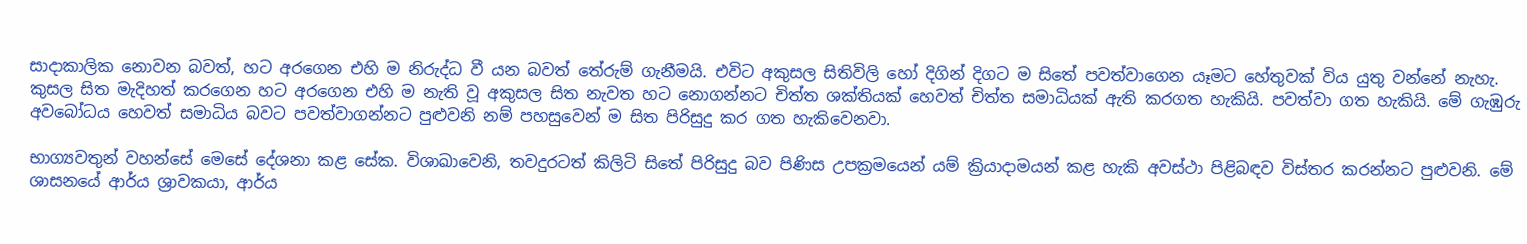සාදාකාලික නොවන බවත්, හට අරගෙන එහි ම නිරුද්ධ වී යන බවත් තේරුම් ගැනීමයි. එවිට අකුසල සිතිවිලි හෝ දිගින් දිගට ම සිතේ පවත්වාගෙන යෑමට හේතුවක් විය යුතු වන්නේ නැහැ. කුසල සිත මැදිහත් කරගෙන හට අරගෙන එහි ම නැති වූ අකුසල සිත නැවත හට නොගන්නට චිත්ත ශක්තියක් හෙවත් චිත්ත සමාධියක් ඇති කරගත හැකියි. පවත්වා ගත හැකියි. මේ ගැඹුරු අවබෝධය හෙවත් සමාධිය බවට පවත්වාගන්නට පුළුවනි නම් පහසුවෙන් ම සිත පිරිසුදු කර ගත හැකිවෙනවා.

භාග්‍යවතුන් වහන්සේ මෙසේ දේශනා කළ සේක. විශාඛාවෙනි, තවදුරටත් කිලිටි සිතේ පිරිසුදු බව පිණිස උපක්‍රමයෙන් යම් ක්‍රියාදාමයන් කළ හැකි අවස්ථා පිළිබඳව විස්තර කරන්නට පුළුවනි. මේ ශාසනයේ ආර්ය ශ්‍රාවකයා, ආර්ය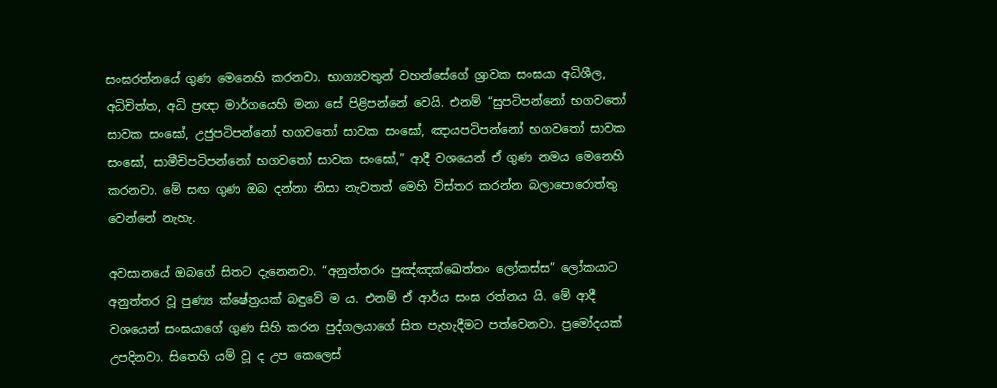සංඝරත්නයේ ගුණ මෙනෙහි කරනවා. භාග්‍යවතුන් වහන්සේගේ ශ්‍රාවක සංඝයා අධිශීල, අධිචිත්ත, අධි ප්‍රඥා මාර්ගයෙහි මනා සේ පිළිපන්නේ වෙයි. එනම් “සුපටිපන්නෝ භගවතෝ සාවක සංඝෝ, උජුපටිපන්නෝ භගවතෝ සාවක සංඝෝ, ඤායපටිපන්නෝ භගවතෝ සාවක සංඝෝ, සාමීචිපටිපන්නෝ භගවතෝ සාවක සංඝෝ,” ආදී වශයෙන් ඒ ගුණ නමය මෙනෙහි කරනවා. මේ සඟ ගුණ ඔබ දන්නා නිසා නැවතත් මෙහි විස්තර කරන්න බලාපොරොත්තු වෙන්නේ නැහැ.

අවසානයේ ඔබගේ සිතට දැනෙනවා. “අනුත්තරං පුඤ්ඤක්ඛෙත්තං ලෝකස්ස” ලෝකයාට අනුත්තර වූ පුණ්‍ය ක්ෂේත්‍රයක් බඳුවේ ම ය. එනම් ඒ ආර්ය සංඝ රත්නය යි. මේ ආදී වශයෙන් සංඝයාගේ ගුණ සිහි කරන පුද්ගලයාගේ සිත පැහැදීමට පත්වෙනවා. ප්‍රමෝදයක් උපදිනවා. සිතෙහි යම් වූ ද උප කෙලෙස්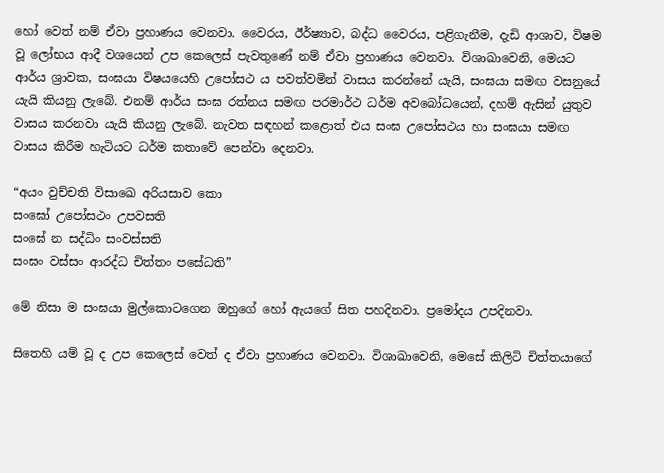හෝ වෙත් නම් ඒවා ප්‍රහාණය වෙනවා. වෛරය, ඊර්ෂ්‍යාව, බද්ධ වෛරය, පළිගැනීම, දැඩි ආශාව, විෂම වූ ලෝභය ආදී වශයෙන් උප කෙලෙස් පැවතුණේ නම් ඒවා ප්‍රහාණය වෙනවා. විශාඛාවෙනි, මෙයට ආර්ය ශ්‍රාවක, සංඝයා විෂයයෙහි උපෝසථ ය පවත්වමින් වාසය කරන්නේ යැයි, සංඝයා සමඟ වසනුයේ යැයි කියනු ලැබේ. එනම් ආර්ය සංඝ රත්නය සමඟ පරමාර්ථ ධර්ම අවබෝධයෙන්, දහම් ඇසින් යුතුව වාසය කරනවා යැයි කියනු ලැබේ. නැවත සඳහන් කළොත් එය සංඝ උපෝසථය හා සංඝයා සමඟ වාසය කිරීම හැටියට ධර්ම කතාවේ පෙන්වා දෙනවා.

“අයං වුච්චති විසාඛෙ අරියසාව කො
සංඝෝ උපෝසථං උපවසති
සංඝේ න සද්ධිං සංවස්සති
සංඝං වස්සං ආරද්ධ චිත්තං පසේධති”

මේ නිසා ම සංඝයා මුල්කොටගෙන ඔහුගේ හෝ ඇයගේ සිත පහදිනවා. ප්‍රමෝදය උපදිනවා.

සිතෙහි යම් වූ ද උප කෙලෙස් වෙත් ද ඒවා ප්‍රහාණය වෙනවා. විශාඛාවෙනි, මෙසේ කිලිටි චිත්තයාගේ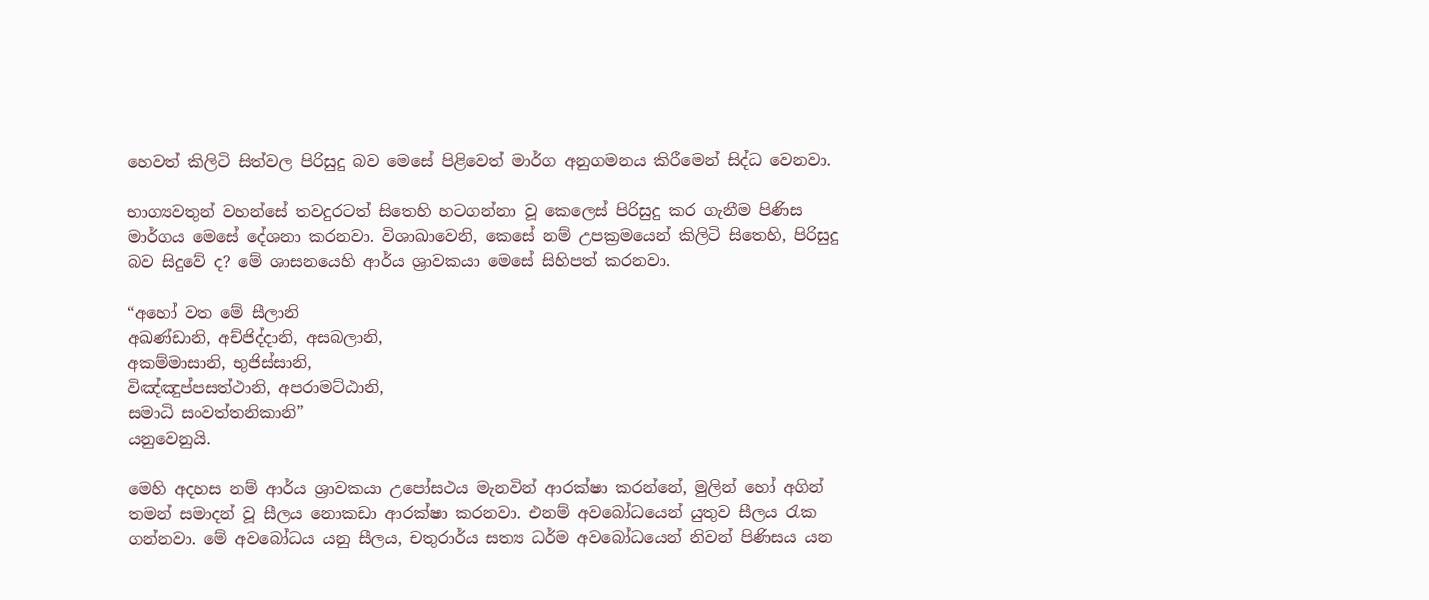හෙවත් කිලිටි සිත්වල පිරිසුදු බව මෙසේ පිළිවෙත් මාර්ග අනුගමනය කිරීමෙන් සිද්ධ වෙනවා.

භාග්‍යවතුන් වහන්සේ තවදුරටත් සිතෙහි හටගන්නා වූ කෙලෙස් පිරිසුදු කර ගැනීම පිණිස මාර්ගය මෙසේ දේශනා කරනවා. විශාඛාවෙනි, කෙසේ නම් උපක්‍රමයෙන් කිලිටි සිතෙහි, පිරිසුදු බව සිදුවේ ද? මේ ශාසනයෙහි ආර්ය ශ්‍රාවකයා මෙසේ සිහිපත් කරනවා.

“අහෝ වත මේ සීලානි
අඛණ්ඩානි, අච්ජිද්දානි, අසබලානි,
අකම්මාසානි, භුජිස්සානි,
විඤ්ඤුප්පසත්ථානි, අපරාමට්ඨානි,
සමාධි සංවත්තනිකානි”
යනුවෙනුයි.

මෙහි අදහස නම් ආර්ය ශ්‍රාවකයා උපෝසථය මැනවින් ආරක්ෂා කරන්නේ, මුලින් හෝ අගින් තමන් සමාදන් වූ සීලය නොකඩා ආරක්ෂා කරනවා. එනම් අවබෝධයෙන් යුතුව සීලය රැක ගන්නවා. මේ අවබෝධය යනු සීලය, චතුරාර්ය සත්‍ය ධර්ම අවබෝධයෙන් නිවන් පිණිසය යන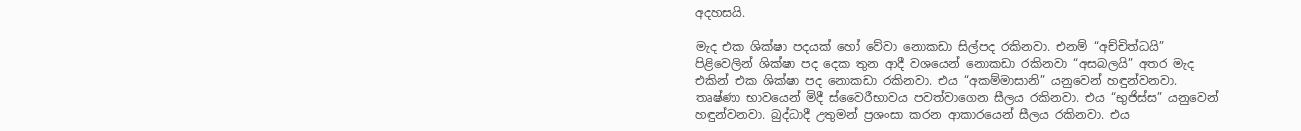අදහසයි.

මැද එක ශික්ෂා පදයක් හෝ වේවා නොකඩා සිල්පද රකිනවා. එනම් “අච්චිත්ධයි” පිළිවෙලින් ශික්ෂා පද දෙක තුන ආදී වශයෙන් නොකඩා රකිනවා “අසබලයි” අතර මැද එකින් එක ශික්ෂා පද නොකඩා රකිනවා. එය “අකම්මාසානි” යනුවෙන් හඳුන්වනවා. තෘෂ්ණා භාවයෙන් මිදී ස්වෛරීභාවය පවත්වාගෙන සීලය රකිනවා. එය “භුජිස්ස” යනුවෙන් හඳුන්වනවා. බුද්ධාදී උතුමන් ප්‍රශංසා කරන ආකාරයෙන් සීලය රකිනවා. එය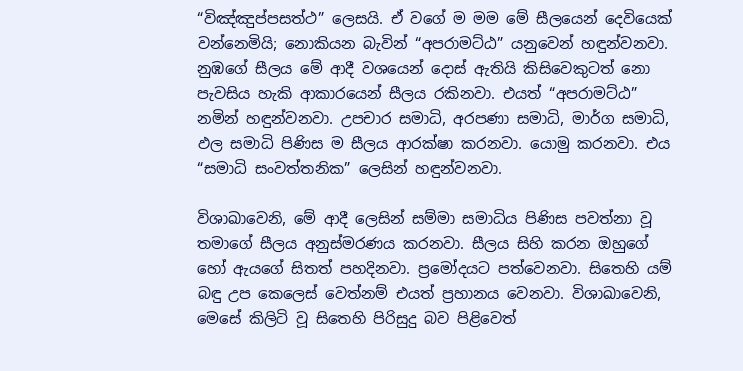“විඤ්ඤුප්පසත්ථ” ලෙසයි. ඒ වගේ ම මම මේ සීලයෙන් දෙවියෙක් වන්නෙමියි; නොකියන බැවින් “අපරාමට්ඨ” යනුවෙන් හඳුන්වනවා. නුඹගේ සීලය මේ ආදී වශයෙන් දොස් ඇතියි කිසිවෙකුටත් නො පැවසිය හැකි ආකාරයෙන් සීලය රකිනවා. එයත් “අපරාමට්ඨ” නමින් හඳුන්වනවා. උපචාර සමාධි, අරපණා සමාධි, මාර්ග සමාධි, ඵල සමාධි පිණිස ම සීලය ආරක්ෂා කරනවා. යොමු කරනවා. එය “සමාධි සංවත්තනික” ලෙසින් හඳුන්වනවා.

විශාඛාවෙනි, මේ ආදී ලෙසින් සම්මා සමාධිය පිණිස පවත්නා වූ තමාගේ සීලය අනුස්මරණය කරනවා. සීලය සිහි කරන ඔහුගේ හෝ ඇයගේ සිතත් පහදිනවා. ප්‍රමෝදයට පත්වෙනවා. සිතෙහි යම් බඳු උප කෙලෙස් වෙත්නම් එයත් ප්‍රහානය වෙනවා. විශාඛාවෙනි, මෙසේ කිලිටි වූ සිතෙහි පිරිසුදු බව පිළිවෙත්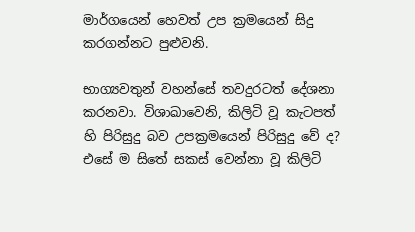මාර්ගයෙන් හෙවත් උප ක්‍රමයෙන් සිදු කරගන්නට පුළුවනි.

භාග්‍යවතුන් වහන්සේ තවදුරටත් දේශනා කරනවා. විශාඛාවෙනි, කිලිටි වූ කැටපත් හි පිරිසුදු බව උපක්‍රමයෙන් පිරිසුදු වේ ද? එසේ ම සිතේ සකස් වෙන්නා වූ කිලිටි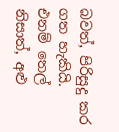බවත්, පිරිසුදු කර ගත හැකියි. එනම් තෙල් නිසාත්, අළු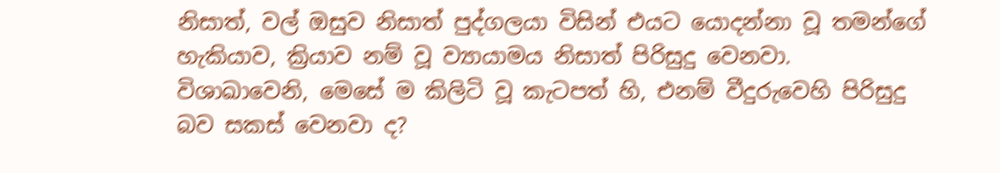නිසාත්, වල් ඔසුව නිසාත් පුද්ගලයා විසින් එයට යොදන්නා වූ තමන්ගේ හැකියාව, ක්‍රියාව නම් වූ ව්‍යායාමය නිසාත් පිරිසුදු වෙනවා. විශාඛාවෙනි, මෙසේ ම කිලිටි වූ කැටපත් හි, එනම් වීදුරුවෙහි පිරිසුදු බව සකස් වෙනවා ද?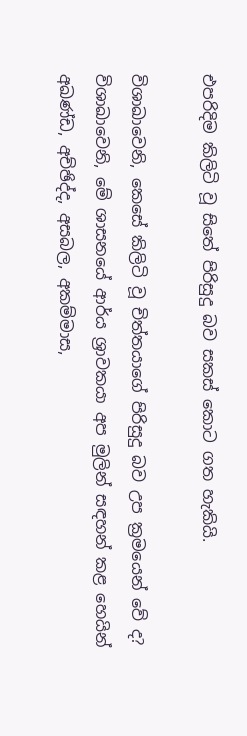එපරිදිම කිලිටි වූ සිතේ පිරිසුදු බව සකස් කොට ගත හැකියි.

විශාඛාවෙනි, කෙසේ කිලිටි වූ චිත්තයාගේ පිරිසුදු බව උප ක්‍රමයෙන් වේ ද? විශාඛාවෙනි, මේ ශාසනයේ ආර්ය ශ්‍රාවකයා අප මුලින් සඳහන් කළ හෙයින් අඛණ්ඩ, අච්ඡිද්ද, අසබල, අකම්මාස,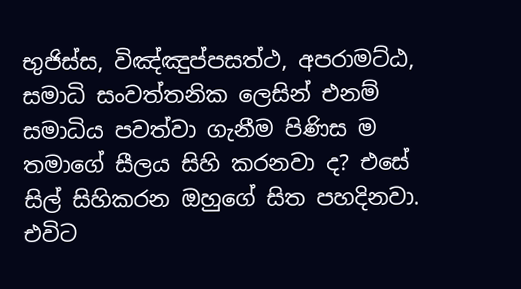භුජිස්ස, විඤ්ඤුප්පසත්ථ, අපරාමට්ඨ, සමාධි සංවත්තනික ලෙසින් එනම් සමාධිය පවත්වා ගැනීම පිණිස ම තමාගේ සීලය සිහි කරනවා ද? එසේ සිල් සිහිකරන ඔහුගේ සිත පහදිනවා. එවිට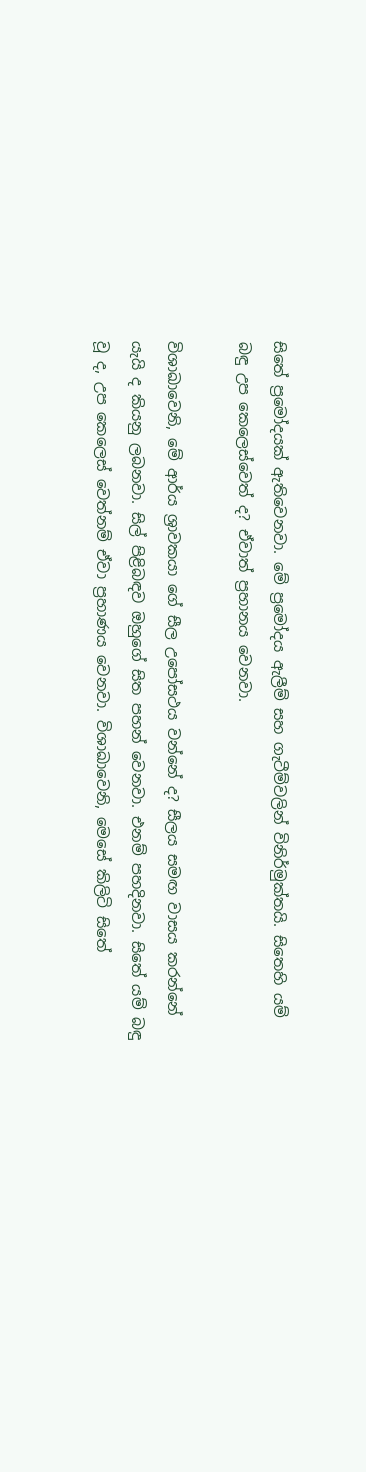සිතේ ප්‍රමෝදයක් ඇතිවෙනවා. මේ ප්‍රමෝදය ඇලීම් සහ ගැටීම්වලින් විනිර්මුක්තයි. සිතෙහි යම් බඳු උප කෙලෙස්වෙත් ද? ඒවාත් ප්‍රහානය වෙනවා.

විශාඛාවෙනි, මේ ආර්ය ශ්‍රාවකයා ගේ සීල උපෝසථය වන්නේ ද? සීලය සමඟ වාසය කරන්නේ යැයි ද කියනු ලබනවා. සිල් පිළිබඳව ඔහුගේ සිත පහන් වෙනවා. එනම් පහදිනවා. සිතේ යම් බඳු වූ ද, උප කෙලෙස් වෙත්නම් ඒවා ප්‍රහාණය වෙනවා. විශාඛාවෙනි, මෙසේ කිලිටි සිතේ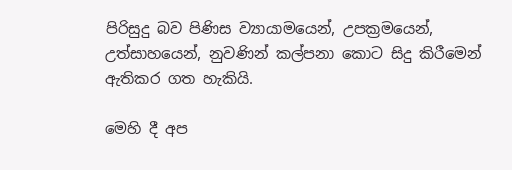පිරිසුදු බව පිණිස ව්‍යායාමයෙන්, උපක්‍රමයෙන්, උත්සාහයෙන්, නුවණින් කල්පනා කොට සිදු කිරීමෙන් ඇතිකර ගත හැකියි.

මෙහි දී අප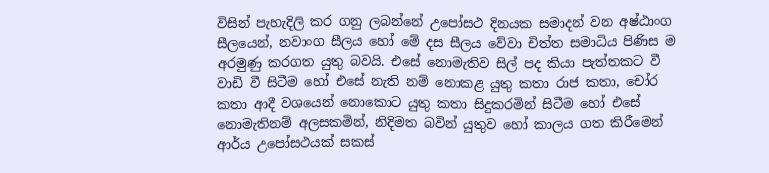විසින් පැහැදිලි කර ගනු ලබන්නේ උපෝසථ දිනයක සමාදන් වන අෂ්ඨාංග සීලයෙන්, නවාංග සීලය හෝ මේ දස සීලය වේවා චිත්ත සමාධිය පිණිස ම අරමුණු කරගත යුතු බවයි. එසේ නොමැතිව සිල් පද කියා පැත්තකට වී වාඩි වී සිටීම හෝ එසේ නැති නම් නොකළ යුතු කතා රාජ කතා, චෝර කතා ආදී වශයෙන් නොකොට යුතු කතා සිදුකරමින් සිටීම හෝ එසේ නොමැතිනම් අලසකමින්, නිදිමත බවින් යුතුව හෝ කාලය ගත කිරීමෙන් ආර්ය උපෝසථයක් සකස්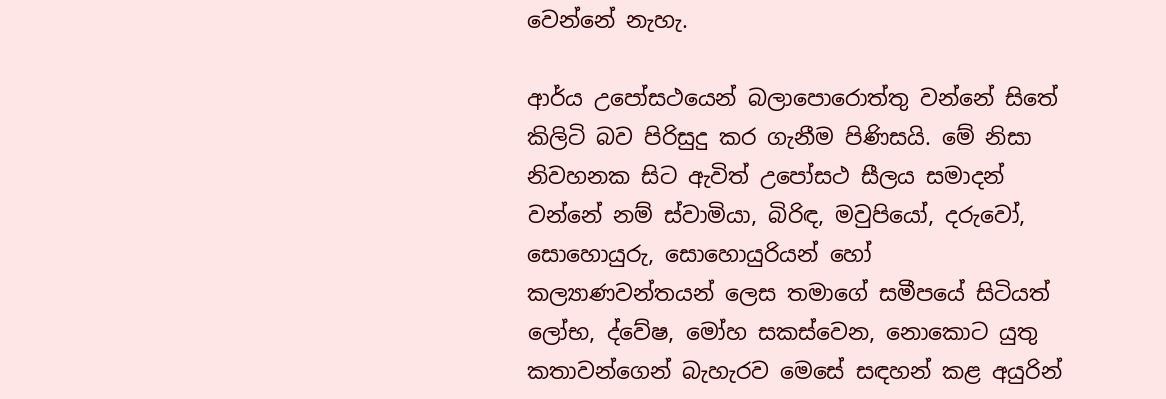වෙන්නේ නැහැ.

ආර්ය උපෝසථයෙන් බලාපොරොත්තු වන්නේ සිතේ කිලිටි බව පිරිසුදු කර ගැනීම පිණිසයි. මේ නිසා නිවහනක සිට ඇවිත් උපෝසථ සීලය සමාදන් වන්නේ නම් ස්වාමියා, බිරිඳ, මවුපියෝ, දරුවෝ, සොහොයුරු, සොහොයුරියන් හෝ කල්‍යාණවන්තයන් ලෙස තමාගේ සමීපයේ සිටියත් ලෝභ, ද්වේෂ, මෝහ සකස්වෙන, නොකොට යුතු කතාවන්ගෙන් බැහැරව මෙසේ සඳහන් කළ අයුරින්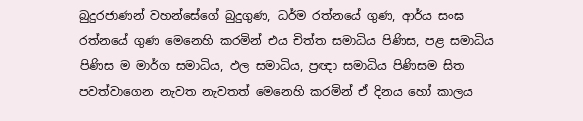බුදුරජාණන් වහන්සේගේ බුදුගුණ, ධර්ම රත්නයේ ගුණ, ආර්ය සංඝ රත්නයේ ගුණ මෙනෙහි කරමින් එය චිත්ත සමාධිය පිණිස, පළ සමාධිය පිණිස ම මාර්ග සමාධිය, ඵල සමාධිය, ප්‍රඥා සමාධිය පිණිසම සිත පවත්වාගෙන නැවත නැවතත් මෙනෙහි කරමින් ඒ දිනය හෝ කාලය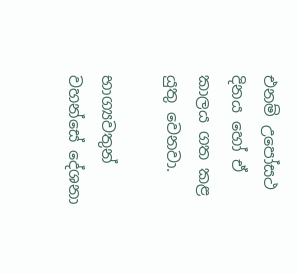එනම් උපෝසථ දිනය හෝ ඒ කාලය ගත කළ යුතු වෙනවා.

භාග්‍යවතුන් වහන්සේ දේශනා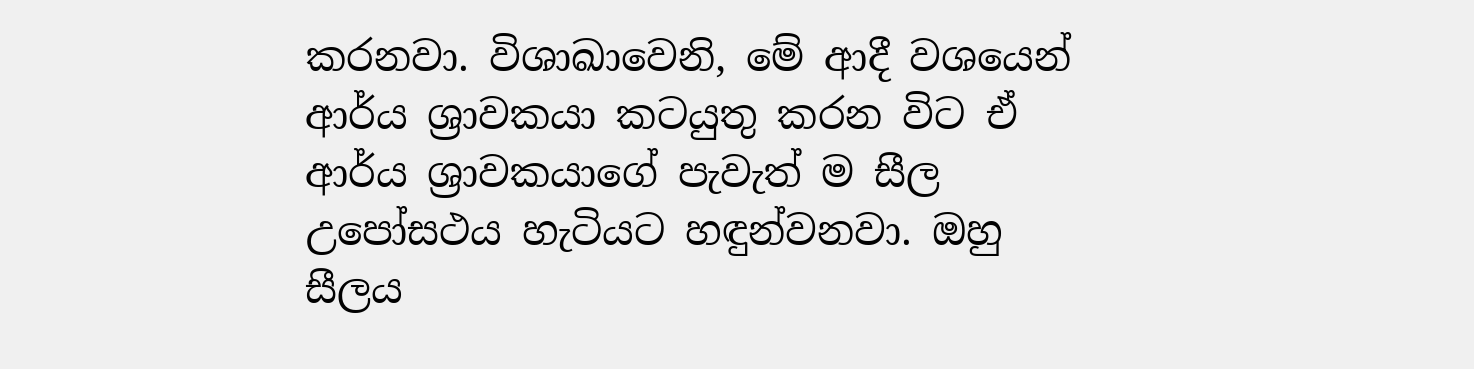කරනවා. විශාඛාවෙනි, මේ ආදී වශයෙන් ආර්ය ශ්‍රාවකයා කටයුතු කරන විට ඒ ආර්ය ශ්‍රාවකයාගේ පැවැත් ම සීල උපෝසථය හැටියට හඳුන්වනවා. ඔහු සීලය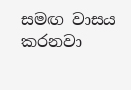සමඟ වාසය කරනවා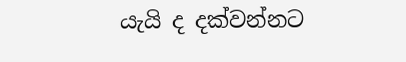යැයි ද දක්වන්නට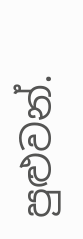පුළුවන්.